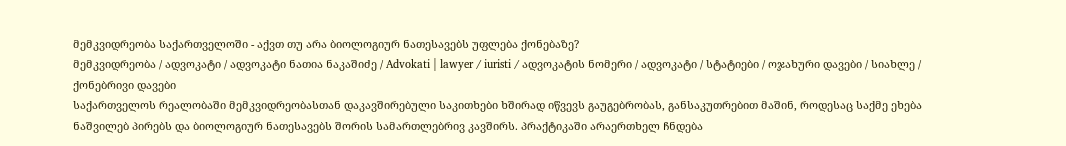მემკვიდრეობა საქართველოში - აქვთ თუ არა ბიოლოგიურ ნათესავებს უფლება ქონებაზე?
მემკვიდრეობა / ადვოკატი / ადვოკატი ნათია ნაკაშიძე / Advokati | lawyer / iuristi / ადვოკატის ნომერი / ადვოკატი / სტატიები / ოჯახური დავები / სიახლე / ქონებრივი დავები
საქართველოს რეალობაში მემკვიდრეობასთან დაკავშირებული საკითხები ხშირად იწვევს გაუგებრობას, განსაკუთრებით მაშინ, როდესაც საქმე ეხება ნაშვილებ პირებს და ბიოლოგიურ ნათესავებს შორის სამართლებრივ კავშირს. პრაქტიკაში არაერთხელ ჩნდება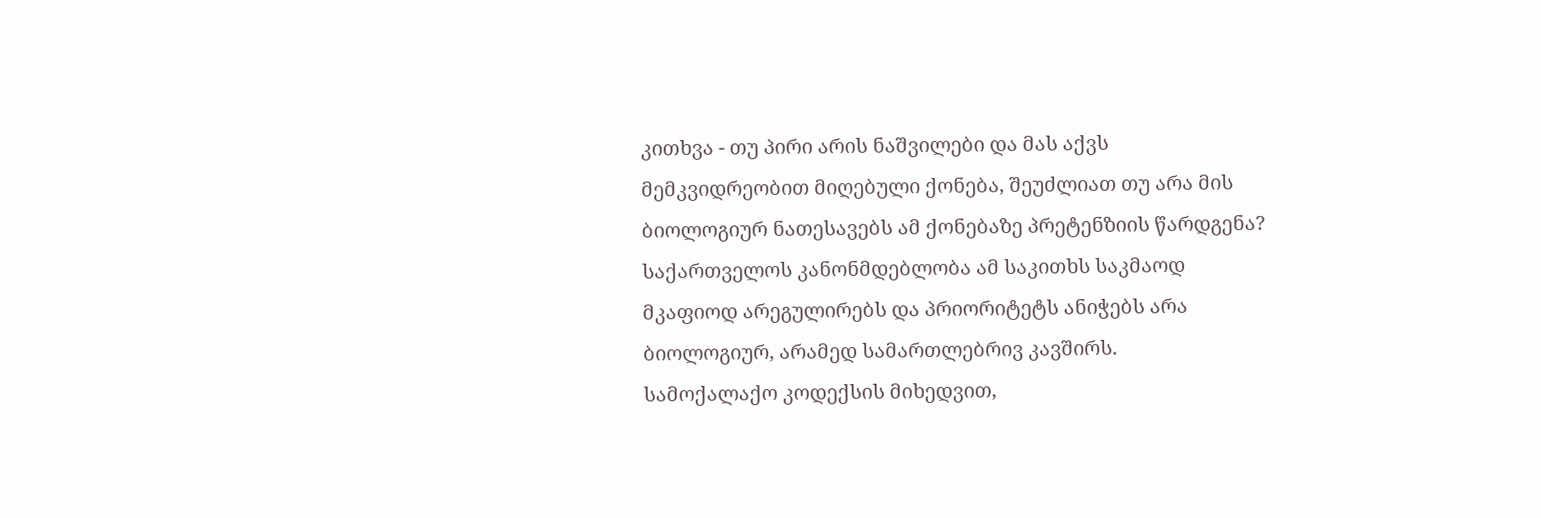კითხვა - თუ პირი არის ნაშვილები და მას აქვს მემკვიდრეობით მიღებული ქონება, შეუძლიათ თუ არა მის ბიოლოგიურ ნათესავებს ამ ქონებაზე პრეტენზიის წარდგენა?
საქართველოს კანონმდებლობა ამ საკითხს საკმაოდ მკაფიოდ არეგულირებს და პრიორიტეტს ანიჭებს არა ბიოლოგიურ, არამედ სამართლებრივ კავშირს.
სამოქალაქო კოდექსის მიხედვით,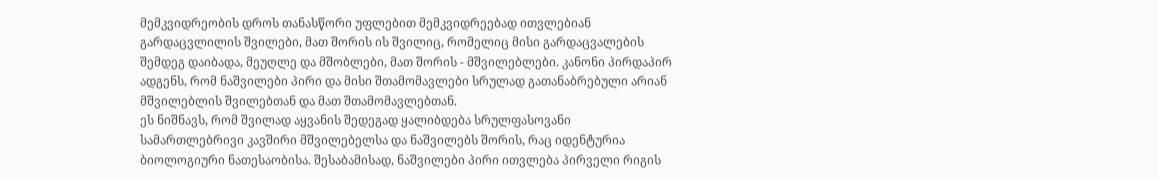მემკვიდრეობის დროს თანასწორი უფლებით მემკვიდრეებად ითვლებიან გარდაცვლილის შვილები, მათ შორის ის შვილიც, რომელიც მისი გარდაცვალების შემდეგ დაიბადა, მეუღლე და მშობლები, მათ შორის - მშვილებლები. კანონი პირდაპირ ადგენს, რომ ნაშვილები პირი და მისი შთამომავლები სრულად გათანაბრებული არიან მშვილებლის შვილებთან და მათ შთამომავლებთან.
ეს ნიშნავს, რომ შვილად აყვანის შედეგად ყალიბდება სრულფასოვანი სამართლებრივი კავშირი მშვილებელსა და ნაშვილებს შორის, რაც იდენტურია ბიოლოგიური ნათესაობისა. შესაბამისად, ნაშვილები პირი ითვლება პირველი რიგის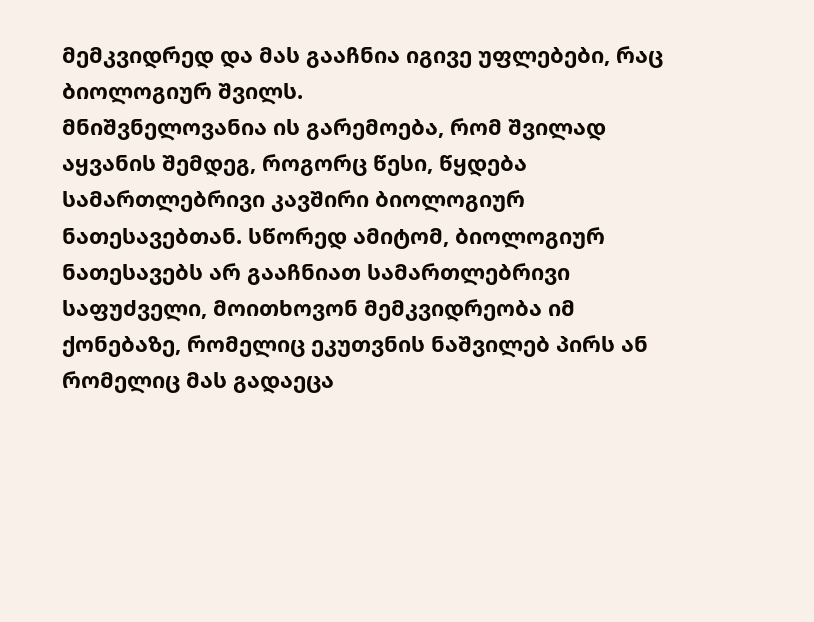მემკვიდრედ და მას გააჩნია იგივე უფლებები, რაც ბიოლოგიურ შვილს.
მნიშვნელოვანია ის გარემოება, რომ შვილად აყვანის შემდეგ, როგორც წესი, წყდება სამართლებრივი კავშირი ბიოლოგიურ ნათესავებთან. სწორედ ამიტომ, ბიოლოგიურ ნათესავებს არ გააჩნიათ სამართლებრივი საფუძველი, მოითხოვონ მემკვიდრეობა იმ ქონებაზე, რომელიც ეკუთვნის ნაშვილებ პირს ან რომელიც მას გადაეცა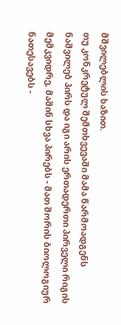მშვილებლის ხაზით.
თუ კონკრეტულ შემთხვევაში მამა წარმოადგენს ნაშვილებ პირს და იგი არის ერთადერთი პირველი რიგის მემკვიდრე, მაშინ სხვა პირებს - მათ შორის ბიოლოგიურ ნათესავებს -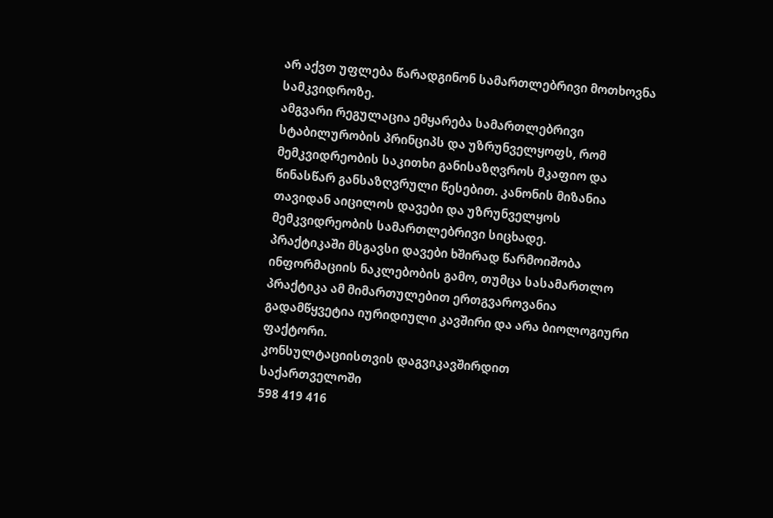არ აქვთ უფლება წარადგინონ სამართლებრივი მოთხოვნა სამკვიდროზე.
ამგვარი რეგულაცია ემყარება სამართლებრივი სტაბილურობის პრინციპს და უზრუნველყოფს, რომ მემკვიდრეობის საკითხი განისაზღვროს მკაფიო და წინასწარ განსაზღვრული წესებით. კანონის მიზანია თავიდან აიცილოს დავები და უზრუნველყოს მემკვიდრეობის სამართლებრივი სიცხადე.
პრაქტიკაში მსგავსი დავები ხშირად წარმოიშობა ინფორმაციის ნაკლებობის გამო, თუმცა სასამართლო პრაქტიკა ამ მიმართულებით ერთგვაროვანია გადამწყვეტია იურიდიული კავშირი და არა ბიოლოგიური ფაქტორი.
კონსულტაციისთვის დაგვიკავშირდით
საქართველოში
598 419 416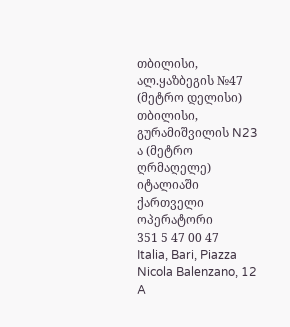თბილისი, ალ.ყაზბეგის №47 (მეტრო დელისი)
თბილისი, გურამიშვილის N23 ა (მეტრო ღრმაღელე)
იტალიაში ქართველი ოპერატორი
351 5 47 00 47
Italia, Bari, Piazza Nicola Balenzano, 12 A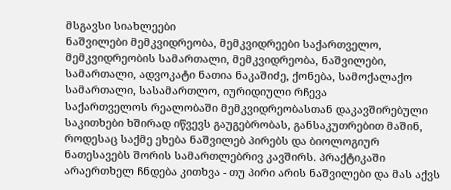მსგავსი სიახლეები
ნაშვილები მემკვიდრეობა, მემკვიდრეები საქართველო, მემკვიდრეობის სამართალი, მემკვიდრეობა, ნაშვილები, სამართალი, ადვოკატი ნათია ნაკაშიძე, ქონება, სამოქალაქო სამართალი, სასამართლო, იურიდიული რჩევა
საქართველოს რეალობაში მემკვიდრეობასთან დაკავშირებული საკითხები ხშირად იწვევს გაუგებრობას, განსაკუთრებით მაშინ, როდესაც საქმე ეხება ნაშვილებ პირებს და ბიოლოგიურ ნათესავებს შორის სამართლებრივ კავშირს. პრაქტიკაში არაერთხელ ჩნდება კითხვა - თუ პირი არის ნაშვილები და მას აქვს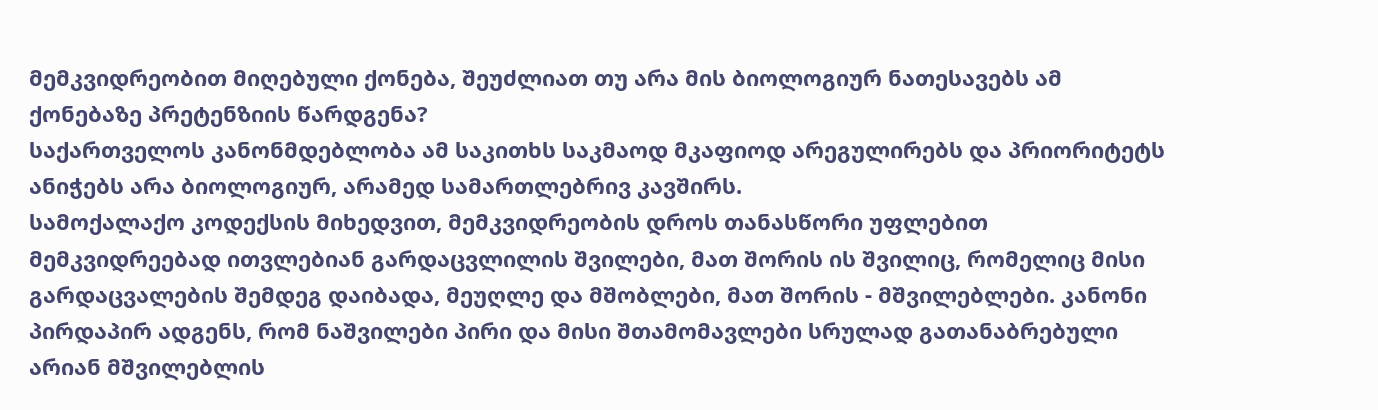მემკვიდრეობით მიღებული ქონება, შეუძლიათ თუ არა მის ბიოლოგიურ ნათესავებს ამ ქონებაზე პრეტენზიის წარდგენა?
საქართველოს კანონმდებლობა ამ საკითხს საკმაოდ მკაფიოდ არეგულირებს და პრიორიტეტს ანიჭებს არა ბიოლოგიურ, არამედ სამართლებრივ კავშირს.
სამოქალაქო კოდექსის მიხედვით, მემკვიდრეობის დროს თანასწორი უფლებით მემკვიდრეებად ითვლებიან გარდაცვლილის შვილები, მათ შორის ის შვილიც, რომელიც მისი გარდაცვალების შემდეგ დაიბადა, მეუღლე და მშობლები, მათ შორის - მშვილებლები. კანონი პირდაპირ ადგენს, რომ ნაშვილები პირი და მისი შთამომავლები სრულად გათანაბრებული არიან მშვილებლის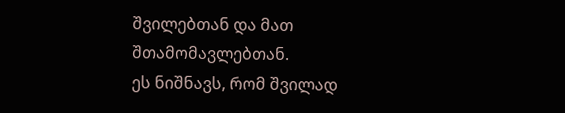შვილებთან და მათ შთამომავლებთან.
ეს ნიშნავს, რომ შვილად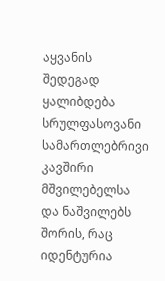აყვანის შედეგად ყალიბდება სრულფასოვანი სამართლებრივი კავშირი მშვილებელსა და ნაშვილებს შორის, რაც იდენტურია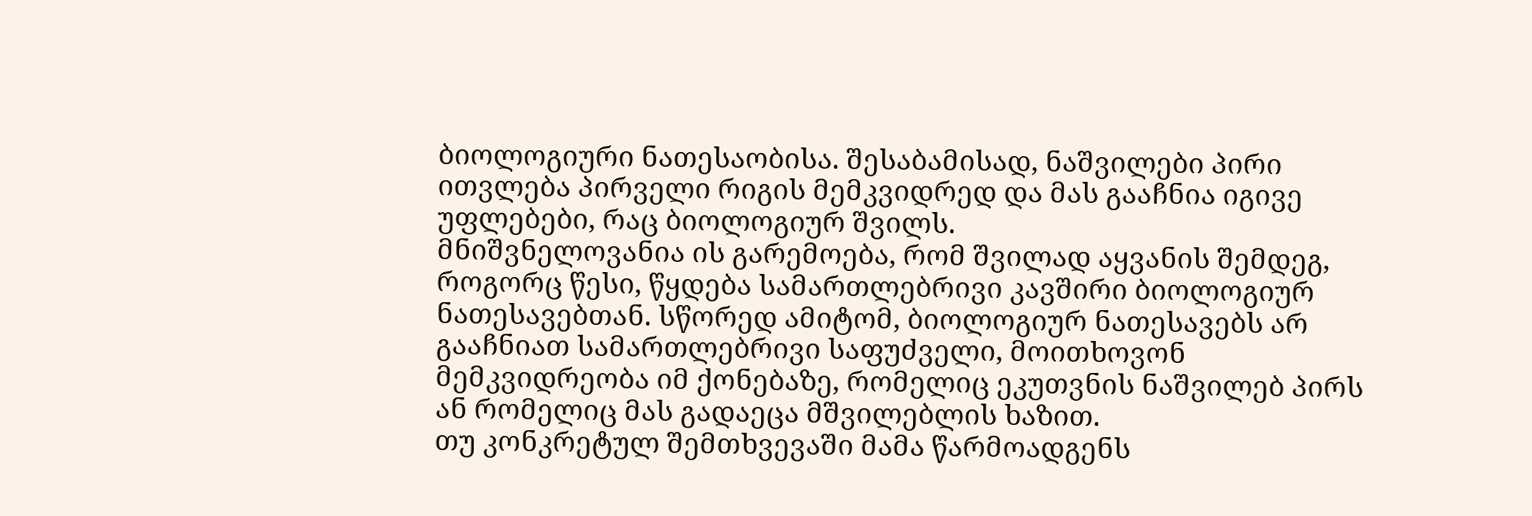ბიოლოგიური ნათესაობისა. შესაბამისად, ნაშვილები პირი ითვლება პირველი რიგის მემკვიდრედ და მას გააჩნია იგივე უფლებები, რაც ბიოლოგიურ შვილს.
მნიშვნელოვანია ის გარემოება, რომ შვილად აყვანის შემდეგ, როგორც წესი, წყდება სამართლებრივი კავშირი ბიოლოგიურ ნათესავებთან. სწორედ ამიტომ, ბიოლოგიურ ნათესავებს არ გააჩნიათ სამართლებრივი საფუძველი, მოითხოვონ მემკვიდრეობა იმ ქონებაზე, რომელიც ეკუთვნის ნაშვილებ პირს ან რომელიც მას გადაეცა მშვილებლის ხაზით.
თუ კონკრეტულ შემთხვევაში მამა წარმოადგენს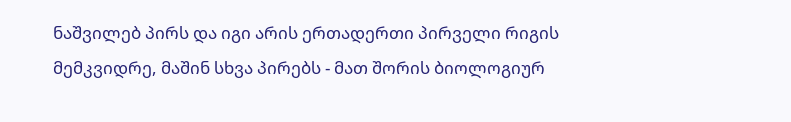ნაშვილებ პირს და იგი არის ერთადერთი პირველი რიგის მემკვიდრე, მაშინ სხვა პირებს - მათ შორის ბიოლოგიურ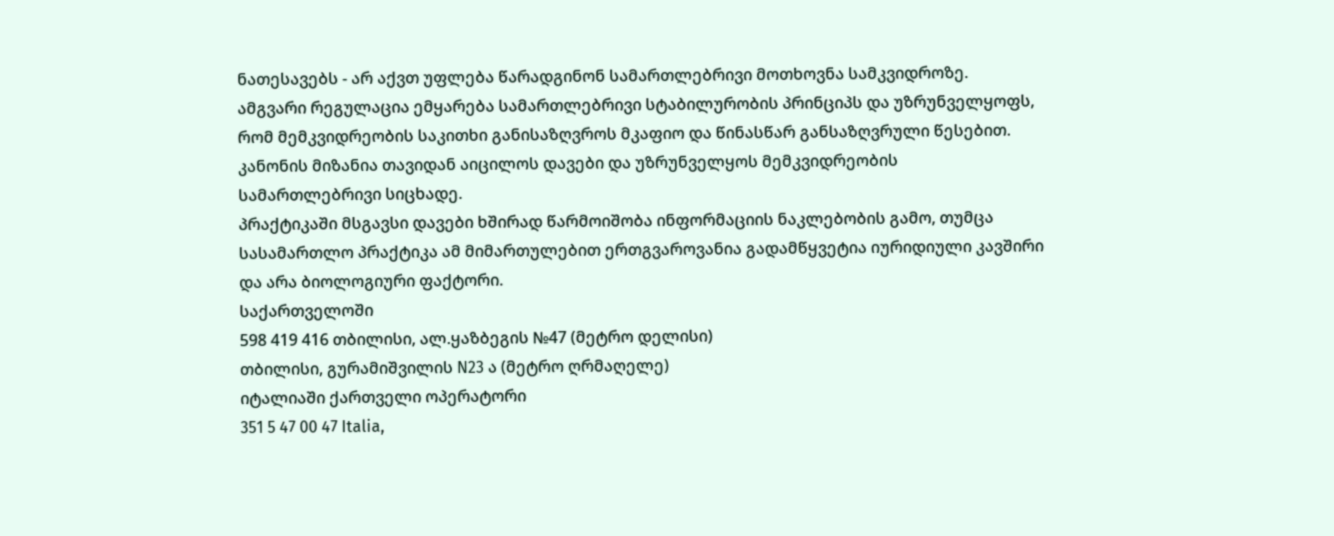ნათესავებს - არ აქვთ უფლება წარადგინონ სამართლებრივი მოთხოვნა სამკვიდროზე.
ამგვარი რეგულაცია ემყარება სამართლებრივი სტაბილურობის პრინციპს და უზრუნველყოფს, რომ მემკვიდრეობის საკითხი განისაზღვროს მკაფიო და წინასწარ განსაზღვრული წესებით. კანონის მიზანია თავიდან აიცილოს დავები და უზრუნველყოს მემკვიდრეობის სამართლებრივი სიცხადე.
პრაქტიკაში მსგავსი დავები ხშირად წარმოიშობა ინფორმაციის ნაკლებობის გამო, თუმცა სასამართლო პრაქტიკა ამ მიმართულებით ერთგვაროვანია გადამწყვეტია იურიდიული კავშირი და არა ბიოლოგიური ფაქტორი.
საქართველოში
598 419 416 თბილისი, ალ.ყაზბეგის №47 (მეტრო დელისი)
თბილისი, გურამიშვილის N23 ა (მეტრო ღრმაღელე)
იტალიაში ქართველი ოპერატორი
351 5 47 00 47 Italia,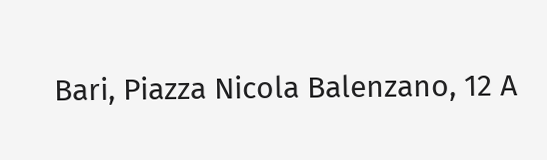Bari, Piazza Nicola Balenzano, 12 A